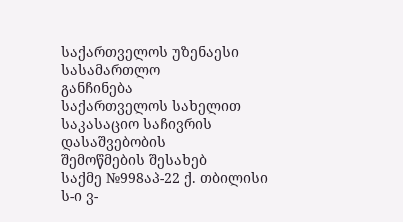საქართველოს უზენაესი სასამართლო
განჩინება
საქართველოს სახელით
საკასაციო საჩივრის დასაშვებობის
შემოწმების შესახებ
საქმე №998აპ-22 ქ. თბილისი
ს-ი ვ-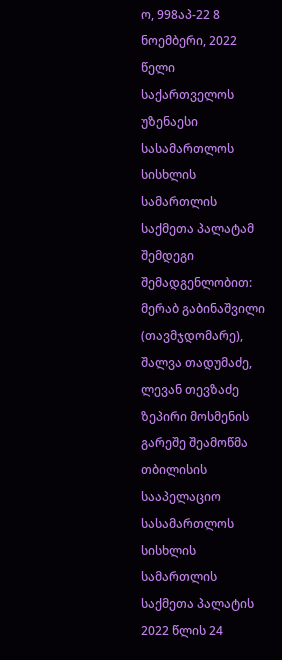ო, 998აპ-22 8 ნოემბერი, 2022 წელი
საქართველოს უზენაესი სასამართლოს სისხლის სამართლის საქმეთა პალატამ შემდეგი შემადგენლობით:
მერაბ გაბინაშვილი (თავმჯდომარე),
შალვა თადუმაძე, ლევან თევზაძე
ზეპირი მოსმენის გარეშე შეამოწმა თბილისის სააპელაციო სასამართლოს სისხლის სამართლის საქმეთა პალატის 2022 წლის 24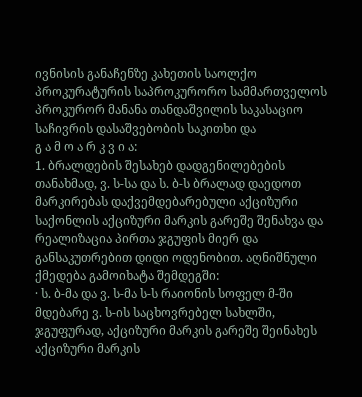ივნისის განაჩენზე კახეთის საოლქო პროკურატურის საპროკურორო სამმართველოს პროკურორ მანანა თანდაშვილის საკასაციო საჩივრის დასაშვებობის საკითხი და
გ ა მ ო ა რ კ ვ ი ა:
1. ბრალდების შესახებ დადგენილებების თანახმად, ვ. ს-სა და ს. ბ-ს ბრალად დაედოთ მარკირებას დაქვემდებარებული აქციზური საქონლის აქციზური მარკის გარეშე შენახვა და რეალიზაცია პირთა ჯგუფის მიერ და განსაკუთრებით დიდი ოდენობით. აღნიშნული ქმედება გამოიხატა შემდეგში:
· ს. ბ-მა და ვ. ს-მა ს-ს რაიონის სოფელ მ-ში მდებარე ვ. ს-ის საცხოვრებელ სახლში, ჯგუფურად, აქციზური მარკის გარეშე შეინახეს აქციზური მარკის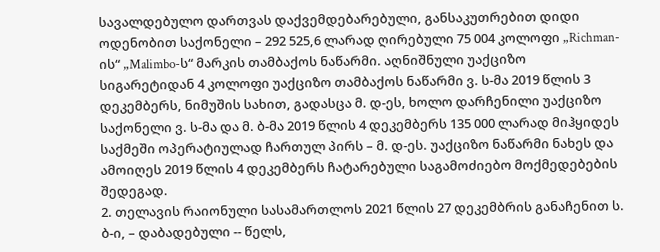სავალდებულო დართვას დაქვემდებარებული, განსაკუთრებით დიდი ოდენობით საქონელი – 292 525,6 ლარად ღირებული 75 004 კოლოფი „Richman-ის“ „Malimbo-ს“ მარკის თამბაქოს ნაწარმი. აღნიშნული უაქციზო სიგარეტიდან 4 კოლოფი უაქციზო თამბაქოს ნაწარმი ვ. ს-მა 2019 წლის 3 დეკემბერს, ნიმუშის სახით, გადასცა მ. დ-ეს, ხოლო დარჩენილი უაქციზო საქონელი ვ. ს-მა და მ. ბ-მა 2019 წლის 4 დეკემბერს 135 000 ლარად მიჰყიდეს საქმეში ოპერატიულად ჩართულ პირს – მ. დ-ეს. უაქციზო ნაწარმი ნახეს და ამოიღეს 2019 წლის 4 დეკემბერს ჩატარებული საგამოძიებო მოქმედებების შედეგად.
2. თელავის რაიონული სასამართლოს 2021 წლის 27 დეკემბრის განაჩენით ს. ბ-ი, – დაბადებული -- წელს,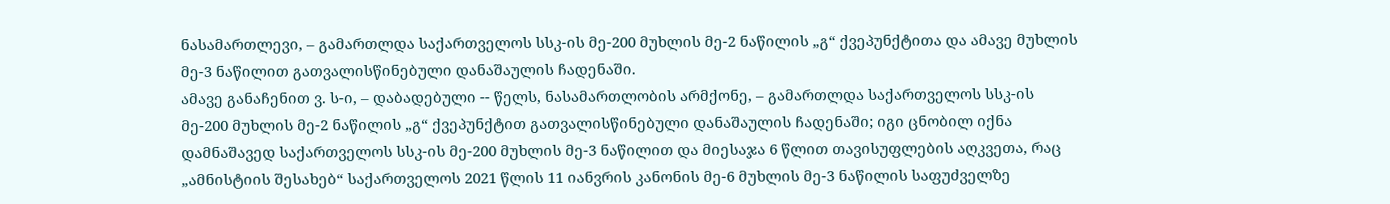ნასამართლევი, – გამართლდა საქართველოს სსკ-ის მე-200 მუხლის მე-2 ნაწილის „გ“ ქვეპუნქტითა და ამავე მუხლის მე-3 ნაწილით გათვალისწინებული დანაშაულის ჩადენაში.
ამავე განაჩენით ვ. ს-ი, – დაბადებული -- წელს, ნასამართლობის არმქონე, – გამართლდა საქართველოს სსკ-ის მე-200 მუხლის მე-2 ნაწილის „გ“ ქვეპუნქტით გათვალისწინებული დანაშაულის ჩადენაში; იგი ცნობილ იქნა დამნაშავედ საქართველოს სსკ-ის მე-200 მუხლის მე-3 ნაწილით და მიესაჯა 6 წლით თავისუფლების აღკვეთა, რაც „ამნისტიის შესახებ“ საქართველოს 2021 წლის 11 იანვრის კანონის მე-6 მუხლის მე-3 ნაწილის საფუძველზე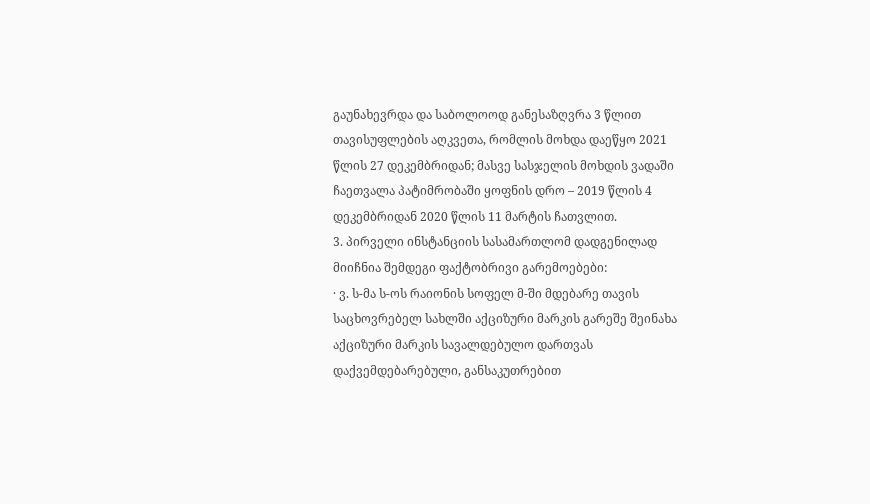გაუნახევრდა და საბოლოოდ განესაზღვრა 3 წლით თავისუფლების აღკვეთა, რომლის მოხდა დაეწყო 2021 წლის 27 დეკემბრიდან; მასვე სასჯელის მოხდის ვადაში ჩაეთვალა პატიმრობაში ყოფნის დრო – 2019 წლის 4 დეკემბრიდან 2020 წლის 11 მარტის ჩათვლით.
3. პირველი ინსტანციის სასამართლომ დადგენილად მიიჩნია შემდეგი ფაქტობრივი გარემოებები:
· ვ. ს-მა ს-ოს რაიონის სოფელ მ-ში მდებარე თავის საცხოვრებელ სახლში აქციზური მარკის გარეშე შეინახა აქციზური მარკის სავალდებულო დართვას დაქვემდებარებული, განსაკუთრებით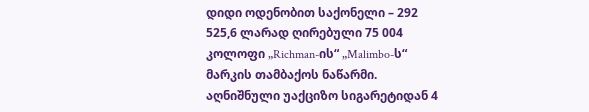დიდი ოდენობით საქონელი – 292 525,6 ლარად ღირებული 75 004 კოლოფი „Richman-ის“ „Malimbo-ს“ მარკის თამბაქოს ნაწარმი. აღნიშნული უაქციზო სიგარეტიდან 4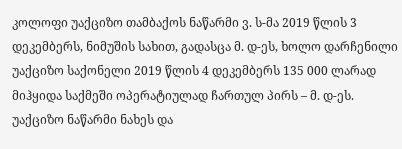კოლოფი უაქციზო თამბაქოს ნაწარმი ვ. ს-მა 2019 წლის 3 დეკემბერს, ნიმუშის სახით, გადასცა მ. დ-ეს, ხოლო დარჩენილი უაქციზო საქონელი 2019 წლის 4 დეკემბერს 135 000 ლარად მიჰყიდა საქმეში ოპერატიულად ჩართულ პირს – მ. დ-ეს. უაქციზო ნაწარმი ნახეს და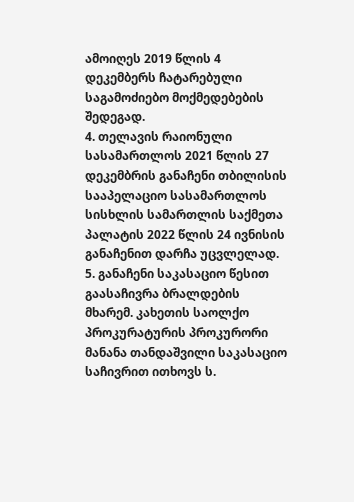ამოიღეს 2019 წლის 4 დეკემბერს ჩატარებული საგამოძიებო მოქმედებების შედეგად.
4. თელავის რაიონული სასამართლოს 2021 წლის 27 დეკემბრის განაჩენი თბილისის სააპელაციო სასამართლოს სისხლის სამართლის საქმეთა პალატის 2022 წლის 24 ივნისის განაჩენით დარჩა უცვლელად.
5. განაჩენი საკასაციო წესით გაასაჩივრა ბრალდების მხარემ. კახეთის საოლქო პროკურატურის პროკურორი მანანა თანდაშვილი საკასაციო საჩივრით ითხოვს ს.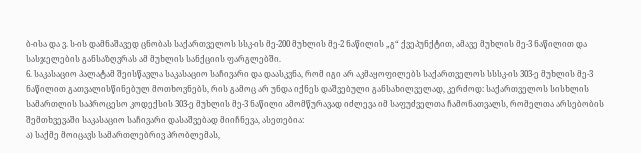ბ-ისა და ვ. ს-ის დამნაშავედ ცნობას საქართველოს სსკ-ის მე-200 მუხლის მე-2 ნაწილის „გ“ ქვეპუნქტით, ამავე მუხლის მე-3 ნაწილით და სასჯელების განსაზღვრას ამ მუხლის სანქციის ფარგლებში.
6. საკასაციო პალატამ შეისწავლა საკასაციო საჩივარი და დაასკვნა, რომ იგი არ აკმაყოფილებს საქართველოს სსსკ-ის 303-ე მუხლის მე-3 ნაწილით გათვალისწინებულ მოთხოვნებს, რის გამოც არ უნდა იქნეს დაშვებული განსახილველად, კერძოდ: საქართველოს სისხლის სამართლის საპროცესო კოდექსის 303-ე მუხლის მე-3 ნაწილი ამომწურავად იძლევა იმ საფუძველთა ჩამონათვალს, რომელთა არსებობის შემთხვევაში საკასაციო საჩივარი დასაშვებად მიიჩნევა, ასეთებია:
ა) საქმე მოიცავს სამართლებრივ პრობლემას,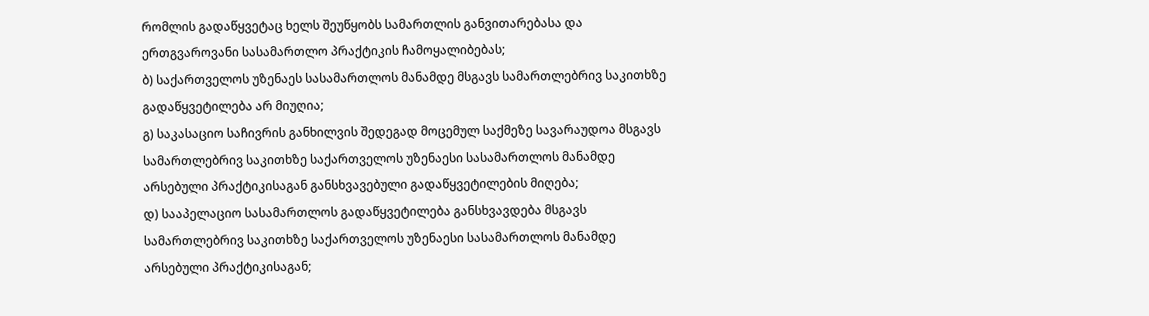რომლის გადაწყვეტაც ხელს შეუწყობს სამართლის განვითარებასა და ერთგვაროვანი სასამართლო პრაქტიკის ჩამოყალიბებას;
ბ) საქართველოს უზენაეს სასამართლოს მანამდე მსგავს სამართლებრივ საკითხზე გადაწყვეტილება არ მიუღია;
გ) საკასაციო საჩივრის განხილვის შედეგად მოცემულ საქმეზე სავარაუდოა მსგავს სამართლებრივ საკითხზე საქართველოს უზენაესი სასამართლოს მანამდე არსებული პრაქტიკისაგან განსხვავებული გადაწყვეტილების მიღება;
დ) სააპელაციო სასამართლოს გადაწყვეტილება განსხვავდება მსგავს სამართლებრივ საკითხზე საქართველოს უზენაესი სასამართლოს მანამდე არსებული პრაქტიკისაგან;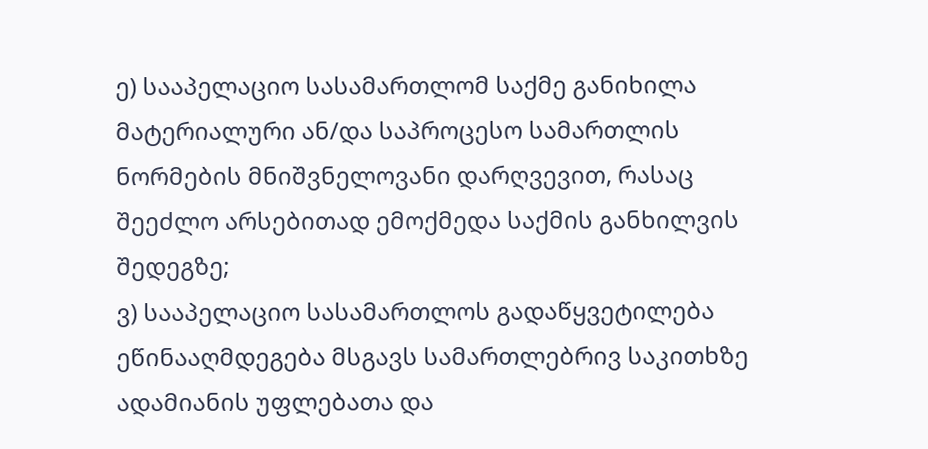ე) სააპელაციო სასამართლომ საქმე განიხილა მატერიალური ან/და საპროცესო სამართლის ნორმების მნიშვნელოვანი დარღვევით, რასაც შეეძლო არსებითად ემოქმედა საქმის განხილვის შედეგზე;
ვ) სააპელაციო სასამართლოს გადაწყვეტილება ეწინააღმდეგება მსგავს სამართლებრივ საკითხზე ადამიანის უფლებათა და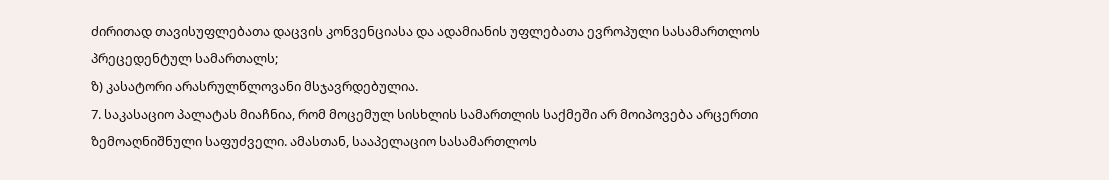ძირითად თავისუფლებათა დაცვის კონვენციასა და ადამიანის უფლებათა ევროპული სასამართლოს პრეცედენტულ სამართალს;
ზ) კასატორი არასრულწლოვანი მსჯავრდებულია.
7. საკასაციო პალატას მიაჩნია, რომ მოცემულ სისხლის სამართლის საქმეში არ მოიპოვება არცერთი ზემოაღნიშნული საფუძველი. ამასთან, სააპელაციო სასამართლოს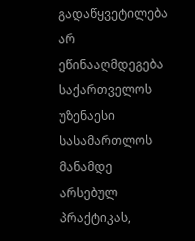გადაწყვეტილება არ ეწინააღმდეგება საქართველოს უზენაესი სასამართლოს მანამდე არსებულ პრაქტიკას,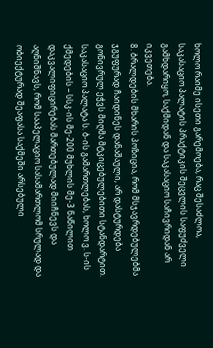ხოლო რაიმე ისეთი გარემოება, რაც შესაძლოა, საკასაციო პალატის პრაქტიკის შეცვლის საფუძველი გამხდარიყო, საქმიდან და საკასაციო საჩივრიდან არ იკვეთება.
8. ბრალდების მხარის პოზიცია, რომ მსჯავრდებულებმა ჯგუფურად ჩაიდინეს დანაშაული, არ დასტურდება გონივრულ ეჭვს მიღმა მტკიცებულებითი სტანდარტით. საკასაციო პალატა ს. ბ-ის გამართლებას, ხოლო ვ. ს-ის ქმედების – სსკ-ის მე-200 მუხლის მე-3 ნაწილით დაკვალიფიცირებას მართებულად მიიჩნევს და აღნიშნავს, რომ სააპელაციო სასამართლომ სრულად და ობიექტურად შეაფასა საქმეში არსებული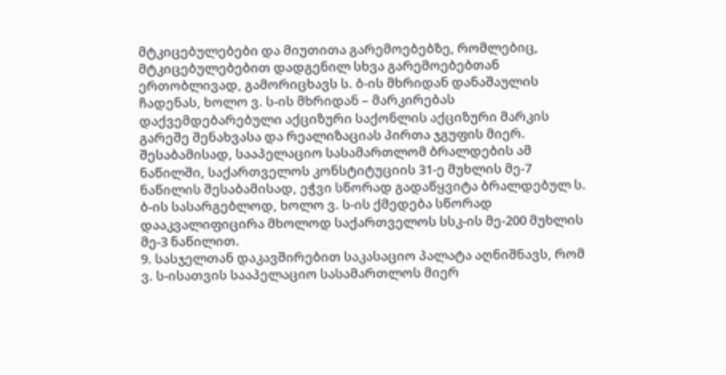მტკიცებულებები და მიუთითა გარემოებებზე, რომლებიც, მტკიცებულებებით დადგენილ სხვა გარემოებებთან ერთობლივად, გამორიცხავს ს. ბ-ის მხრიდან დანაშაულის ჩადენას, ხოლო ვ. ს-ის მხრიდან – მარკირებას დაქვემდებარებული აქციზური საქონლის აქციზური მარკის გარეშე შენახვასა და რეალიზაციას პირთა ჯგუფის მიერ. შესაბამისად, სააპელაციო სასამართლომ ბრალდების ამ ნაწილში, საქართველოს კონსტიტუციის 31-ე მუხლის მე-7 ნაწილის შესაბამისად, ეჭვი სწორად გადაწყვიტა ბრალდებულ ს. ბ-ის სასარგებლოდ, ხოლო ვ. ს-ის ქმედება სწორად დააკვალიფიცირა მხოლოდ საქართველოს სსკ-ის მე-200 მუხლის მე-3 ნაწილით.
9. სასჯელთან დაკავშირებით საკასაციო პალატა აღნიშნავს, რომ ვ. ს-ისათვის სააპელაციო სასამართლოს მიერ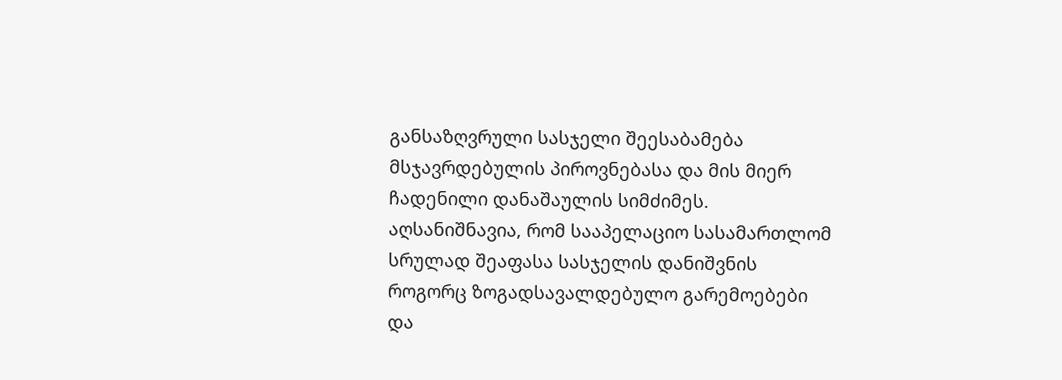განსაზღვრული სასჯელი შეესაბამება მსჯავრდებულის პიროვნებასა და მის მიერ ჩადენილი დანაშაულის სიმძიმეს. აღსანიშნავია, რომ სააპელაციო სასამართლომ სრულად შეაფასა სასჯელის დანიშვნის როგორც ზოგადსავალდებულო გარემოებები და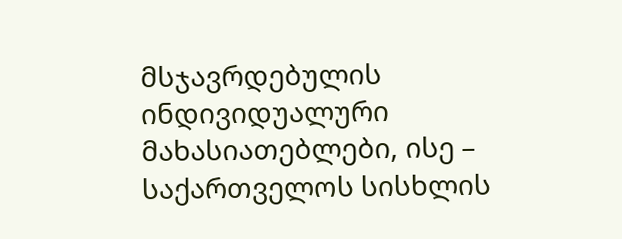მსჯავრდებულის ინდივიდუალური მახასიათებლები, ისე – საქართველოს სისხლის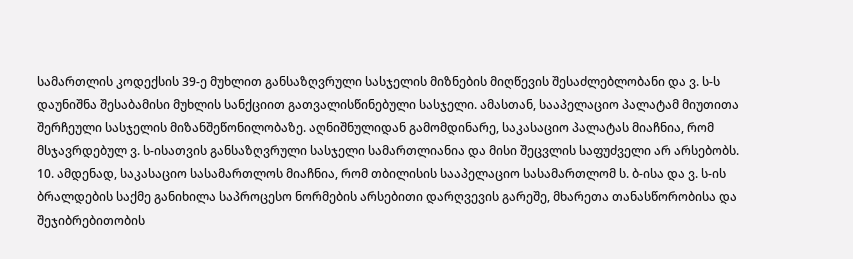სამართლის კოდექსის 39-ე მუხლით განსაზღვრული სასჯელის მიზნების მიღწევის შესაძლებლობანი და ვ. ს-ს დაუნიშნა შესაბამისი მუხლის სანქციით გათვალისწინებული სასჯელი. ამასთან, სააპელაციო პალატამ მიუთითა შერჩეული სასჯელის მიზანშეწონილობაზე. აღნიშნულიდან გამომდინარე, საკასაციო პალატას მიაჩნია, რომ მსჯავრდებულ ვ. ს-ისათვის განსაზღვრული სასჯელი სამართლიანია და მისი შეცვლის საფუძველი არ არსებობს.
10. ამდენად, საკასაციო სასამართლოს მიაჩნია, რომ თბილისის სააპელაციო სასამართლომ ს. ბ-ისა და ვ. ს-ის ბრალდების საქმე განიხილა საპროცესო ნორმების არსებითი დარღვევის გარეშე, მხარეთა თანასწორობისა და შეჯიბრებითობის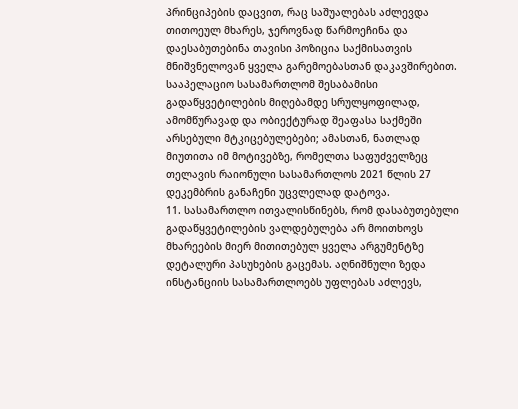პრინციპების დაცვით, რაც საშუალებას აძლევდა თითოეულ მხარეს, ჯეროვნად წარმოეჩინა და დაესაბუთებინა თავისი პოზიცია საქმისათვის მნიშვნელოვან ყველა გარემოებასთან დაკავშირებით. სააპელაციო სასამართლომ შესაბამისი გადაწყვეტილების მიღებამდე სრულყოფილად, ამომწურავად და ობიექტურად შეაფასა საქმეში არსებული მტკიცებულებები; ამასთან, ნათლად მიუთითა იმ მოტივებზე, რომელთა საფუძველზეც თელავის რაიონული სასამართლოს 2021 წლის 27 დეკემბრის განაჩენი უცვლელად დატოვა.
11. სასამართლო ითვალისწინებს, რომ დასაბუთებული გადაწყვეტილების ვალდებულება არ მოითხოვს მხარეების მიერ მითითებულ ყველა არგუმენტზე დეტალური პასუხების გაცემას. აღნიშნული ზედა ინსტანციის სასამართლოებს უფლებას აძლევს,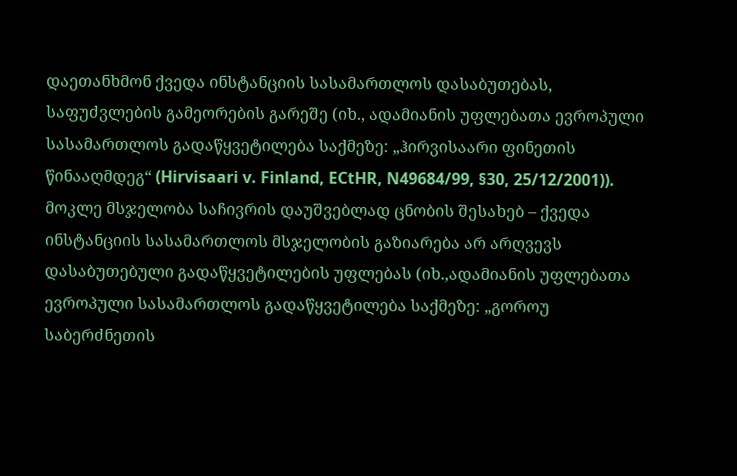დაეთანხმონ ქვედა ინსტანციის სასამართლოს დასაბუთებას, საფუძვლების გამეორების გარეშე (იხ., ადამიანის უფლებათა ევროპული სასამართლოს გადაწყვეტილება საქმეზე: „ჰირვისაარი ფინეთის წინააღმდეგ“ (Hirvisaari v. Finland, ECtHR, N49684/99, §30, 25/12/2001)). მოკლე მსჯელობა საჩივრის დაუშვებლად ცნობის შესახებ – ქვედა ინსტანციის სასამართლოს მსჯელობის გაზიარება არ არღვევს დასაბუთებული გადაწყვეტილების უფლებას (იხ.,ადამიანის უფლებათა ევროპული სასამართლოს გადაწყვეტილება საქმეზე: „გოროუ საბერძნეთის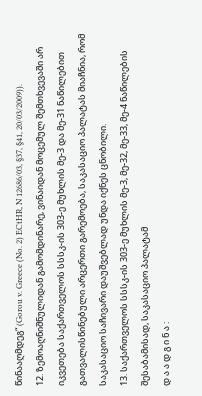წინააღმდეგ“ (Gorou v. Greece (No. 2) ECtHR, N 12686/03, §37, §41, 20/03/2009)).
12. ზემოაღნიშნულიდან გამომდინარე, ვინაიდან მოცემულ შემთხვევაში არ იკვეთება საქართველოს სსსკ-ის 303-ე მუხლის მე-3 და მე-31 ნაწილებით გათვალისწინებული არცერთი გარემოება, საკასაციო პალატას მიაჩნია, რომ საკასაციო საჩივარი დაუშვებლად უნდა იქნეს ცნობილი.
13. საქართველოს სსსკ-ის 303-ე მუხლის მე-3, მე-32, მე-33, მე-4 ნაწილების შესაბამისად, საკასაციო პალატამ
დ ა ა დ გ ი ნ ა :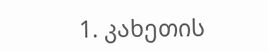1. კახეთის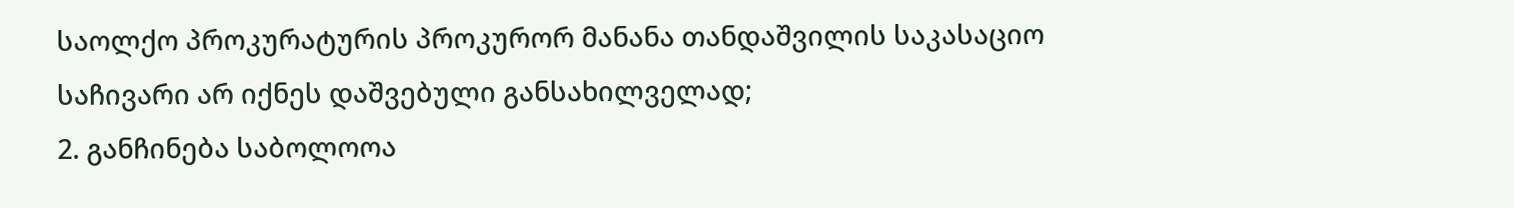საოლქო პროკურატურის პროკურორ მანანა თანდაშვილის საკასაციო საჩივარი არ იქნეს დაშვებული განსახილველად;
2. განჩინება საბოლოოა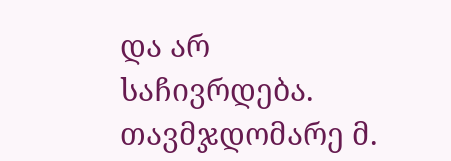და არ საჩივრდება.
თავმჯდომარე მ.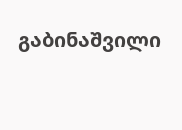გაბინაშვილი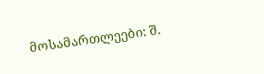მოსამართლეები: შ.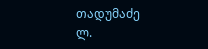თადუმაძე
ლ.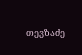თევზაძე